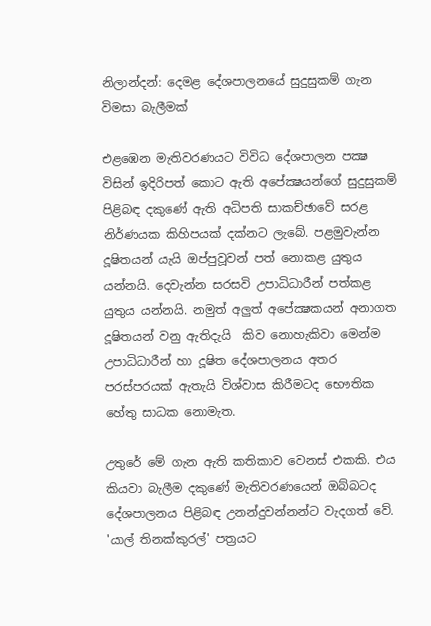නිලාන්දන්: දෙමළ දේශපාලනයේ සුදුසුකම් ගැන විමසා බැලීමක්

එළඹෙන මැතිවරණයට විවිධ දේශපාලන පක්‍ෂ විසින් ඉදිරිපත් කොට ඇති අපේක්‍ෂයන්ගේ සුදුසුකම් පිළිබඳ දකුණේ ඇති අධිපති සාකච්ඡාවේ සරළ නිර්ණයක කිහිපයක් දක්නට ලැබේ. පළමුවැන්න දූෂිතයන් යැයි ඔප්පුවූවන් පත් නොකළ යුතුය යන්නයි. දෙවැන්න සරසවි උපාධිධාරීන් පත්කළ යුතුය යන්නයි. නමුත් අලුත් අපේක්‍ෂකයන් අනාගත දූෂිතයන් වනු ඇතිදැයි  කිව නොහැකිවා මෙන්ම උපාධිධාරීන් හා දූෂිත දේශපාලනය අතර පරස්පරයක් ඇතැයි විශ්වාස කිරීමටද භෞතික හේතු සාධක නොමැත.

උතුරේ මේ ගැන ඇති කතිකාව වෙනස් එකකි. එය කියවා බැලීම දකුණේ මැතිවරණයෙන් ඔබ්බටද දේශපාලනය පිළිබඳ උනන්දුවන්නන්ට වැදගත් වේ.  'යාල් තිනක්කුරල්' පත්‍රයට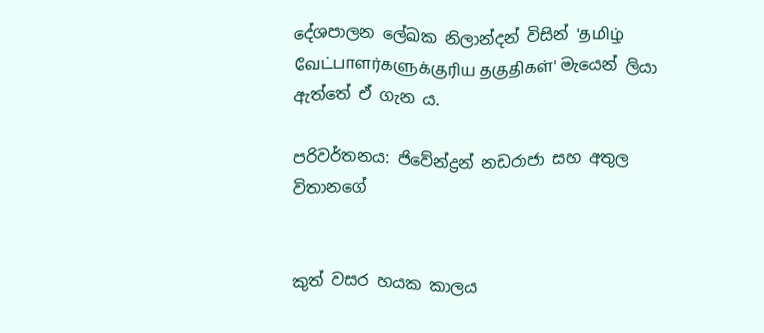දේශපාලන ලේඛක නිලාන්දන් විසින් 'தமிழ் வேட்பாளர்களுக்குரிய தகுதிகள்' මැයෙන් ලියා ඇත්තේ ඒ ගැන ය.

පරිවර්තනය: ජිවේන්ද්‍රන් නඩරාජා සහ අතුල විතානගේ


කුත් වසර හයක කාලය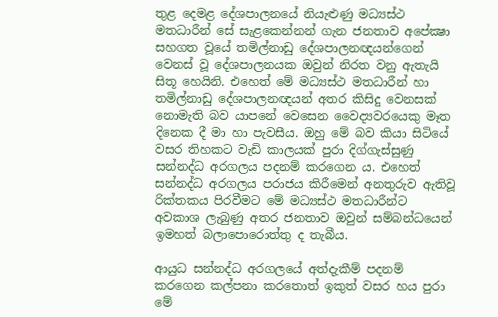තුළ දෙමළ දේශපාලනයේ නියැළුණු මධ්‍යස්ථ මතධාරීන් සේ සැළකෙන්නන් ගැන ජනතාව අපේක්‍ෂා සහගත වූයේ තමිල්නාඩු දේශපාලනඥයන්ගෙන් වෙනස් වූ දේශපාලනයක ඔවුන් නිරත වනු ඇතැයි සිතූ හෙයිනි. එහෙත් මේ මධ්‍යස්ථ මතධාරීන් හා තමිල්නාඩු දේශපාලනඥයන් අතර කිසිදු වෙනසක් නොමැති බව යාපනේ වෙසෙන වෛද්‍යවරයෙකු මෑත දිනෙක දී මා හා පැවසීය. ඔහු මේ බව කියා සිටියේ වසර තිහකට වැඩි කාලයක් පුරා දිග්ගැස්සුණු සන්නද්ධ අරගලය පදනම් කරගෙන ය. එහෙත් සන්නද්ධ අරගලය පරාජය කිරීමෙන් අනතුරුව ඇතිවූ රික්තකය පිරවීමට මේ මධ්‍යස්ථ මතධාරීන්ට අවකාශ ලැබුණු අතර ජනතාව ඔවුන් සම්බන්ධයෙන් ඉමහත් බලාපොරොත්තු ද තැබීය.

ආයුධ සන්නද්ධ අරගලයේ අත්දැකීම් පදනම් කරගෙන කල්පනා කරතොත් ඉකුත් වසර හය පුරා මේ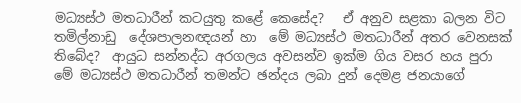මධ්‍යස්ථ මතධාරීන් කටයුතු කළේ කෙසේද?   ඒ අනුව සළකා බලන විට තමිල්නාඩු  දේශපාලනඥයන් හා  මේ මධ්‍යස්ථ මතධාරීන් අතර වෙනසක් තිබේද?  ආයුධ සන්නද්ධ අරගලය අවසන්ව ඉක්ම ගිය වසර හය පුරා මේ මධ්‍යස්ථ මතධාරීන් තමන්ට ඡන්දය ලබා දුන් දෙමළ ජනයාගේ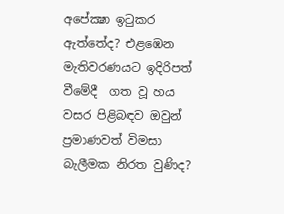අපේක්‍ෂා ඉටුකර ඇත්තේද? එළඹෙන මැතිවරණයට ඉදිරිපත් වීමේදී  ගත වූ හය වසර පිළිබඳව ඔවුන් ප්‍රමාණවත් විමසා බැලීමක නිරත වුණිද?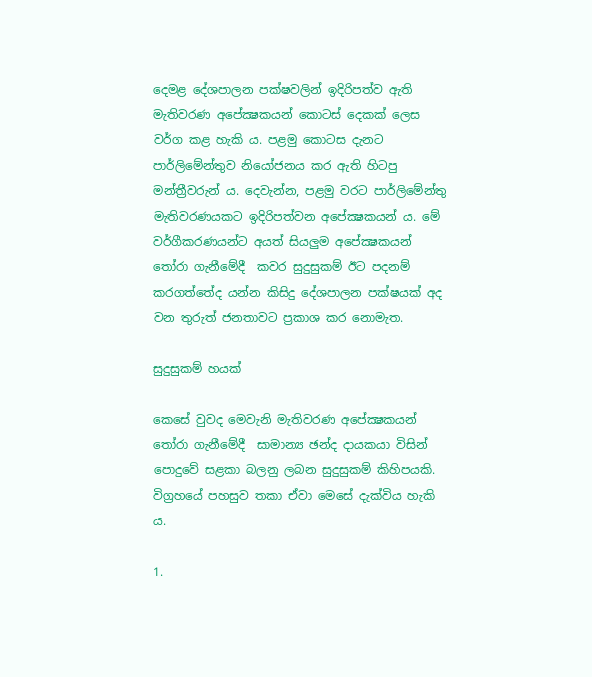දෙමළ දේශපාලන පක්ෂවලින් ඉදිරිපත්ව ඇති මැතිවරණ අපේක්‍ෂකයන් කොටස් දෙකක් ලෙස වර්ග කළ හැකි ය. පළමු කොටස දැනට පාර්ලිමේන්තුව නියෝජනය කර ඇති හිටපු මන්ත්‍රීවරුන් ය. දෙවැන්න, පළමු වරට පාර්ලිමේන්තු මැතිවරණයකට ඉදිරිපත්වන අපේක්‍ෂකයන් ය. මේ වර්ගීකරණයන්ට අයත් සියලුම අපේක්‍ෂකයන් තෝරා ගැනීමේදී  කවර සුදුසුකම් ඊට පදනම් කරගත්තේද යන්න කිසිදු දේශපාලන පක්ෂයක් අද වන තුරුත් ජනතාවට ප්‍රකාශ කර නොමැත.

සුදුසුකම් හයක්

කෙසේ වුවද මෙවැනි මැතිවරණ අපේක්‍ෂකයන් තෝරා ගැනීමේදී  සාමාන්‍ය ඡන්ද දායකයා විසින් පොදුවේ සළකා බලනු ලබන සුදුසුකම් කිහිපයකි. විග්‍රහයේ පහසුව තකා ඒවා මෙසේ දැක්විය හැකි ය.

1.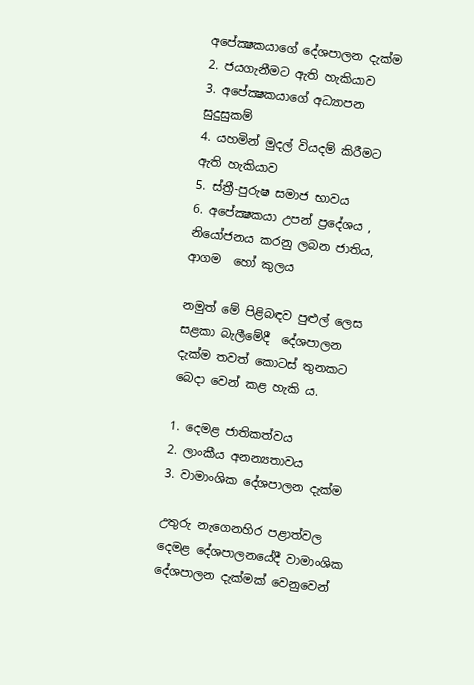අපේක්‍ෂකයාගේ දේශපාලන දැක්ම
2. ජයගැනීමට ඇති හැකියාව
3. අපේක්‍ෂකයාගේ අධ්‍යාපන සුදුසුකම්
4. යහමින් මුදල් වියදම් කිරීමට ඇති හැකියාව
5. ස්ත්‍රී-පුරුෂ සමාජ භාවය
6. අපේක්‍ෂකයා උපන් ප්‍රදේශය , නියෝජනය කරනු ලබන ජාතිය, ආගම  හෝ කුලය

නමුත් මේ පිළිබඳව පුළුල් ලෙස සළකා බැලීමේදී  දේශපාලන දැක්ම තවත් කොටස් තුනකට බෙදා වෙන් කළ හැකි ය.

1. දෙමළ ජාතිකත්වය
2. ලාංකීය අනන්‍යතාවය
3. වාමාංශික දේශපාලන දැක්ම

උතුරු නැගෙනහිර පළාත්වල දෙමළ දේශපාලනයේදී වාමාංශික දේශපාලන දැක්මක් වෙනුවෙන්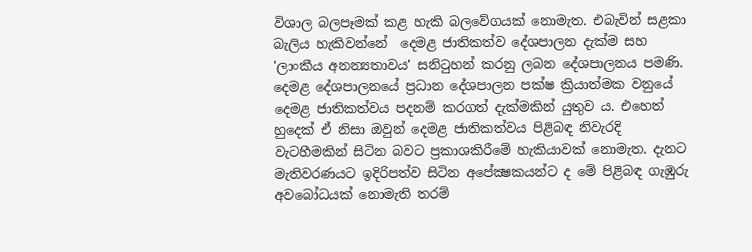විශාල බලපෑමක් කළ හැකි බලවේගයක් නොමැත. එබැවින් සළකා බැලිය හැකිවන්නේ  දෙමළ ජාතිකත්ව දේශපාලන දැක්ම සහ 'ලාංකීය අනන්‍යතාවය' සනිටුහන් කරනු ලබන දේශපාලනය පමණි. දෙමළ දේශපාලනයේ ප්‍රධාන දේශපාලන පක්ෂ ක්‍රියාත්මක වනුයේ දෙමළ ජාතිකත්වය පදනම් කරගත් දැක්මකින් යුතුව ය. එහෙත් හුදෙක් ඒ නිසා ඔවුන් දෙමළ ජාතිකත්වය පිළිබඳ නිවැරදි  වැටහීමකින් සිටින බවට ප්‍රකාශකිරීමේ හැකියාවක් නොමැත. දැනට මැතිවරණයට ඉදිරිපත්ව සිටින අපේක්‍ෂකයන්ට ද මේ පිළිබඳ ගැඹුරු අවබෝධයක් නොමැති තරම්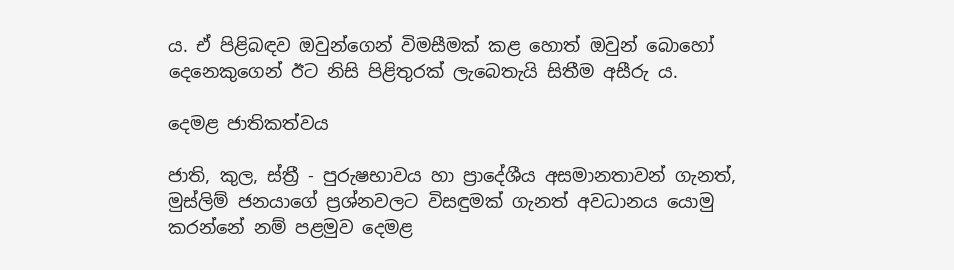ය. ඒ පිළිබඳව ඔවුන්ගෙන් විමසීමක් කළ හොත් ඔවුන් බොහෝ දෙනෙකුගෙන් ඊට නිසි පිළිතුරක් ලැබෙතැයි සිතීම අසීරු ය.

දෙමළ ජාතිකත්වය

ජාති, කුල, ස්ත්‍රී - පුරුෂභාවය හා ප්‍රාදේශීය අසමානතාවන් ගැනත්, මුස්ලිම් ජනයාගේ ප්‍රශ්නවලට විසඳුමක් ගැනත් අවධානය යොමු කරන්නේ නම් පළමුව දෙමළ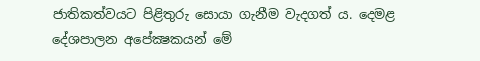ජාතිකත්වයට පිළිතුරු සොයා ගැනීම වැදගත් ය. දෙමළ දේශපාලන අපේක්‍ෂකයන් මේ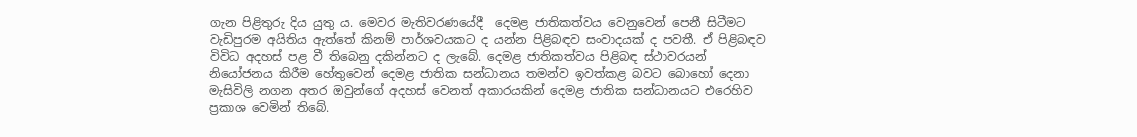ගැන පිළිතුරු දිය යුතු ය. මෙවර මැතිවරණයේදී  දෙමළ ජාතිකත්වය වෙනුවෙන් පෙනී සිටීමට වැඩිපුරම අයිතිය ඇත්තේ කිනම් පාර්ශවයකට ද යන්න පිළිබඳව සංවාදයක් ද පවතී. ඒ පිළිබඳව විවිධ අදහස් පළ වී තිබෙනු දකින්නට ද ලැබේ. දෙමළ ජාතිකත්වය පිළිබඳ ස්ථාවරයන් නියෝජනය කිරීම හේතුවෙන් දෙමළ ජාතික සන්ධානය තමන්ව ඉවත්කළ බවට බොහෝ දෙනා මැසිවිලි නගන අතර ඔවුන්ගේ අදහස් වෙනත් අකාරයකින් දෙමළ ජාතික සන්ධානයට එරෙහිව ප්‍රකාශ වෙමින් තිබේ.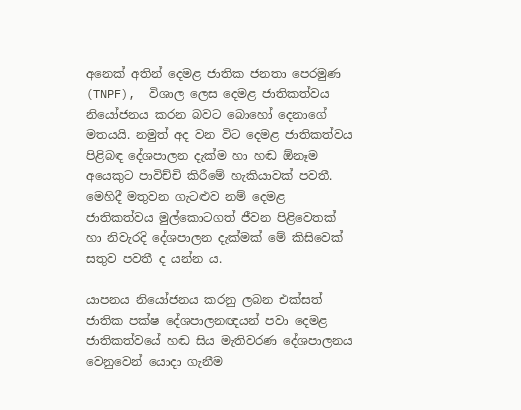අනෙක් අතින් දෙමළ ජාතික ජනතා පෙරමුණ (TNPF),  විශාල ලෙස දෙමළ ජාතිකත්වය නියෝජනය කරන බවට බොහෝ දෙනාගේ මතයයි. නමුත් අද වන විට දෙමළ ජාතිකත්වය පිළිබඳ දේශපාලන දැක්ම හා හඬ ඕනෑම අයෙකුට පාවිච්චි කිරීමේ හැකියාවක් පවතී. මෙහිදී මතුවන ගැටළුව නම් දෙමළ ජාතිකත්වය මුල්කොටගත් ජීවන පිළිවෙතක් හා නිවැරදි දේශපාලන දැක්මක් මේ කිසිවෙක් සතුව පවතී ද යන්න ය.

යාපනය නියෝජනය කරනු ලබන එක්සත් ජාතික පක්ෂ දේශපාලනඥයන් පවා දෙමළ ජාතිකත්වයේ හඬ සිය මැතිවරණ දේශපාලනය වෙනුවෙන් යොදා ගැනීම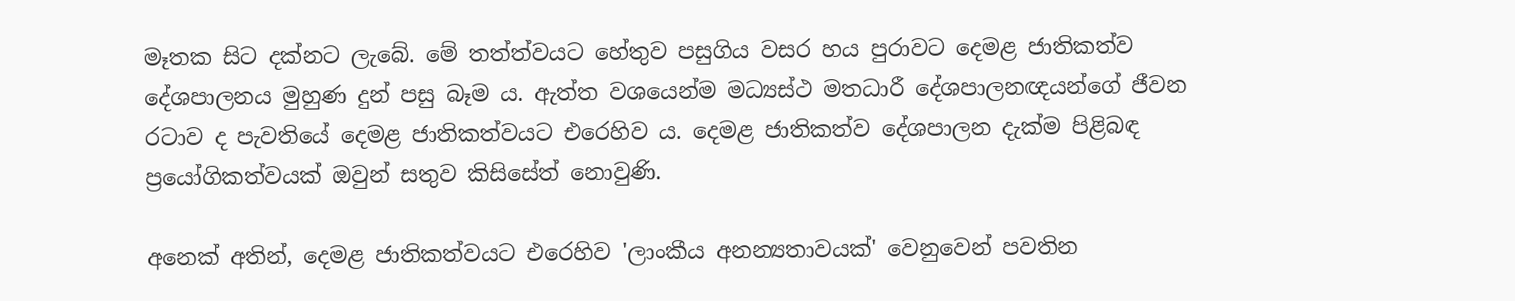මෑතක සිට දක්නට ලැබේ. මේ තත්ත්වයට හේතුව පසුගිය වසර හය පුරාවට දෙමළ ජාතිකත්ව දේශපාලනය මුහුණ දුන් පසු බෑම ය. ඇත්ත වශයෙන්ම මධ්‍යස්ථ මතධාරී දේශපාලනඥයන්ගේ ජීවන රටාව ද පැවතියේ දෙමළ ජාතිකත්වයට එරෙහිව ය. දෙමළ ජාතිකත්ව දේශපාලන දැක්ම පිළිබඳ ප්‍රයෝගිකත්වයක් ඔවුන් සතුව කිසිසේත් නොවුණි.

අනෙක් අතින්, දෙමළ ජාතිකත්වයට එරෙහිව 'ලාංකීය අනන්‍යතාවයක්' වෙනුවෙන් පවතින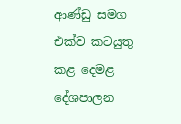ආණ්ඩු සමග එක්ව කටයුතු කළ දෙමළ දේශපාලන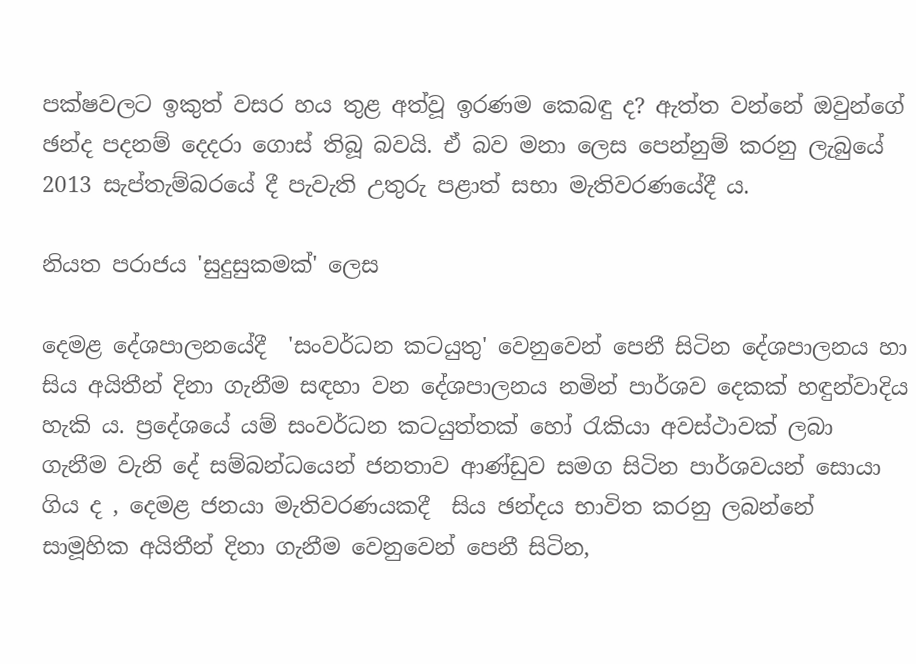පක්ෂවලට ඉකුත් වසර හය තුළ අත්වූ ඉරණම කෙබඳු ද? ඇත්ත වන්නේ ඔවුන්ගේ ඡන්ද පදනම් දෙදරා ගොස් තිබූ බවයි. ඒ බව මනා ලෙස පෙන්නුම් කරනු ලැබුයේ 2013 සැප්තැම්බරයේ දී පැවැති උතුරු පළාත් සභා මැතිවරණයේදී ය.

නියත පරාජය 'සුදුසුකමක්' ලෙස

දෙමළ දේශපාලනයේදී  'සංවර්ධන කටයුතු' වෙනුවෙන් පෙනී සිටින දේශපාලනය හා සිය අයිතීන් දිනා ගැනීම සඳහා වන දේශපාලනය නමින් පාර්ශව දෙකක් හඳුන්වාදිය හැකි ය. ප්‍රදේශයේ යම් සංවර්ධන කටයුත්තක් හෝ රැකියා අවස්ථාවක් ලබා ගැනීම වැනි දේ සම්බන්ධයෙන් ජනතාව ආණ්ඩුව සමග සිටින පාර්ශවයන් සොයා ගිය ද , දෙමළ ජනයා මැතිවරණයකදී  සිය ඡන්දය භාවිත කරනු ලබන්නේ සාමූහික අයිතීන් දිනා ගැනීම වෙනුවෙන් පෙනී සිටින,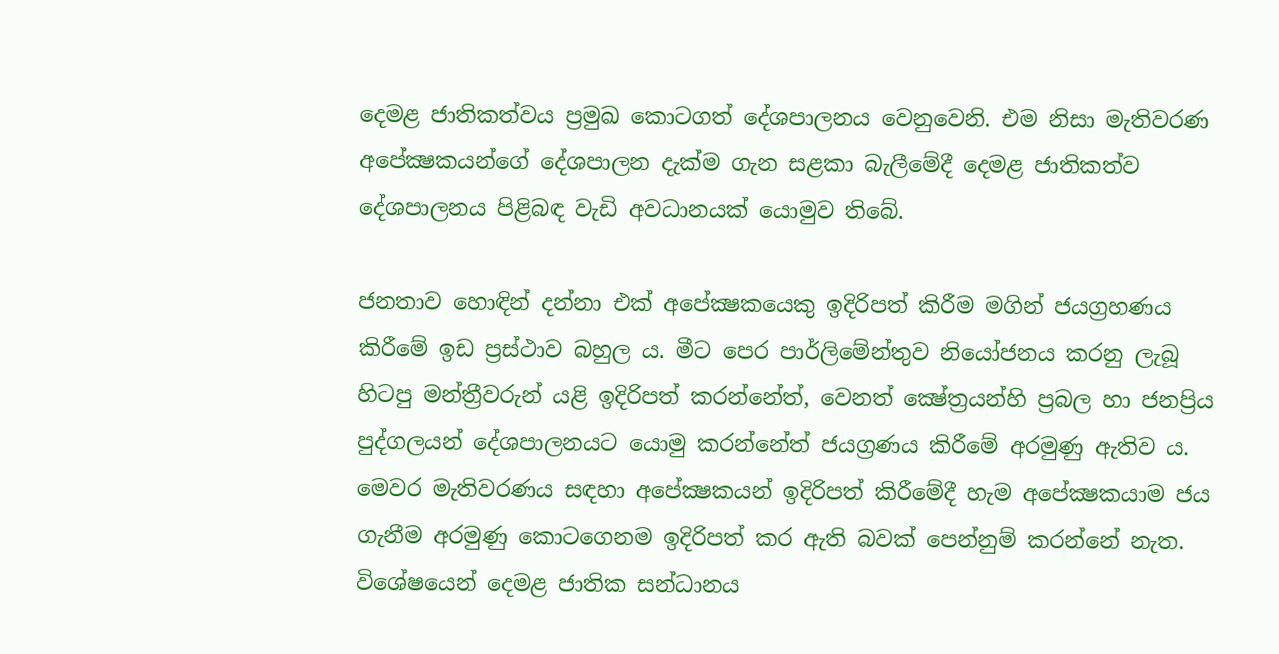දෙමළ ජාතිකත්වය ප්‍රමුඛ කොටගත් දේශපාලනය වෙනුවෙනි. එම නිසා මැතිවරණ අපේක්‍ෂකයන්ගේ දේශපාලන දැක්ම ගැන සළකා බැලීමේදී දෙමළ ජාතිකත්ව දේශපාලනය පිළිබඳ වැඩි අවධානයක් යොමුව තිබේ.

ජනතාව හොඳින් දන්නා එක් අපේක්‍ෂකයෙකු ඉදිරිපත් කිරීම මගින් ජයග්‍රහණය කිරීමේ ඉඩ ප්‍රස්ථාව බහුල ය. මීට පෙර පාර්ලිමේන්තුව නියෝජනය කරනු ලැබූ හිටපු මන්ත්‍රීවරුන් යළි ඉදිරිපත් කරන්නේත්, වෙනත් ක්‍ෂේත්‍රයන්හි ප්‍රබල හා ජනප්‍රිය පුද්ගලයන් දේශපාලනයට යොමු කරන්නේත් ජයග්‍රණය කිරීමේ අරමුණු ඇතිව ය. මෙවර මැතිවරණය සඳහා අපේක්‍ෂකයන් ඉදිරිපත් කිරීමේදී හැම අපේක්‍ෂකයාම ජය ගැනීම අරමුණු කොටගෙනම ඉදිරිපත් කර ඇති බවක් පෙන්නුම් කරන්නේ නැත. විශේෂයෙන් දෙමළ ජාතික සන්ධානය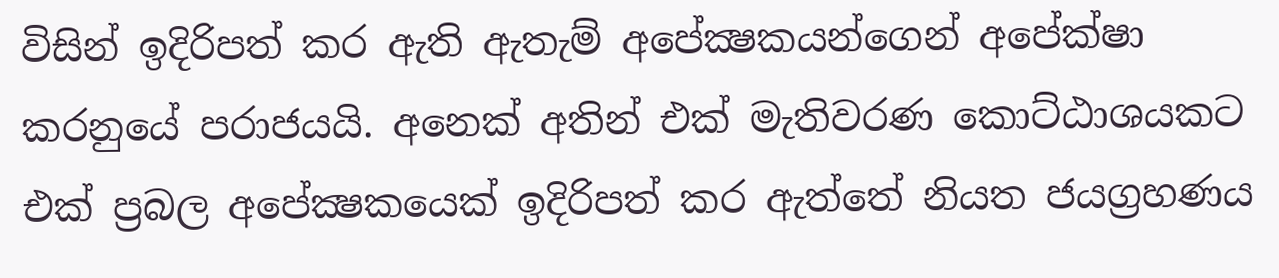විසින් ඉදිරිපත් කර ඇති ඇතැම් අපේක්‍ෂකයන්ගෙන් අපේක්ෂා කරනුයේ පරාජයයි. අනෙක් අතින් එක් මැතිවරණ කොට්ඨාශයකට එක් ප්‍රබල අපේක්‍ෂකයෙක් ඉදිරිපත් කර ඇත්තේ නියත ජයග්‍රහණය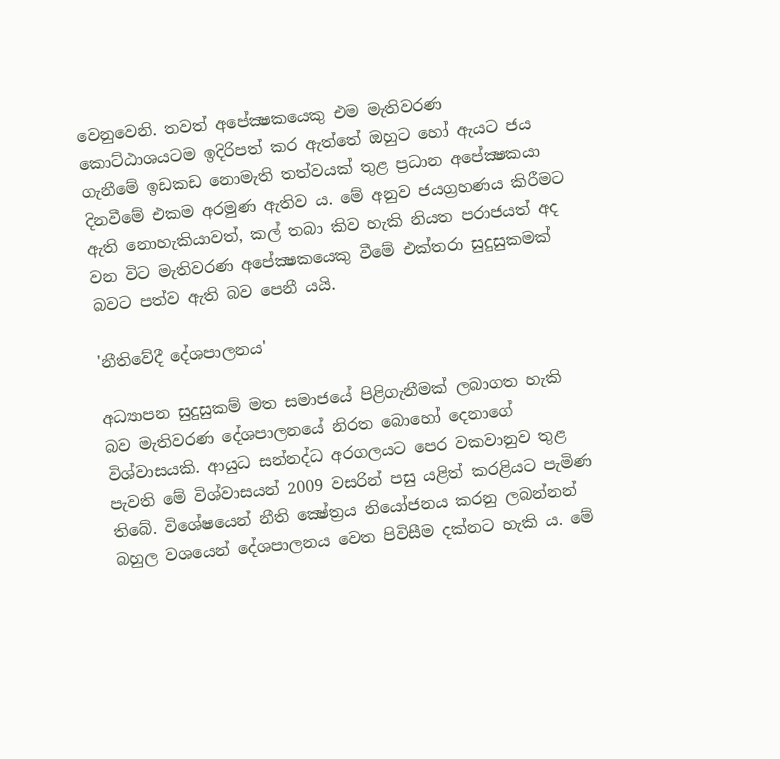වෙනුවෙනි. තවත් අපේක්‍ෂකයෙකු එම මැතිවරණ කොට්ඨාශයටම ඉදිරිපත් කර ඇත්තේ ඔහුට හෝ ඇයට ජය ගැනීමේ ඉඩකඩ නොමැති තත්වයක් තුළ ප්‍රධාන අපේක්‍ෂකයා දිනවීමේ එකම අරමුණ ඇතිව ය. මේ අනුව ජයග්‍රහණය කිරීමට ඇති නොහැකියාවත්, කල් තබා කිව හැකි නියත පරාජයත් අද වන විට මැතිවරණ අපේක්‍ෂකයෙකු වීමේ එක්තරා සුදුසුකමක් බවට පත්ව ඇති බව පෙනී යයි.

'නීතිවේදී දේශපාලනය'

අධ්‍යාපන සුදුසුකම් මත සමාජයේ පිළිගැනීමක් ලබාගත හැකි බව මැතිවරණ දේශපාලනයේ නිරත බොහෝ දෙනාගේ විශ්වාසයකි. ආයුධ සන්නද්ධ අරගලයට පෙර වකවානුව තුළ පැවති මේ විශ්වාසයන් 2009 වසරින් පසු යළිත් කරළියට පැමිණ තිබේ. විශේෂයෙන් නීති ක්‍ෂේත්‍රය නියෝජනය කරනු ලබන්නන් බහුල වශයෙන් දේශපාලනය වෙත පිවිසීම දක්නට හැකි ය. මේ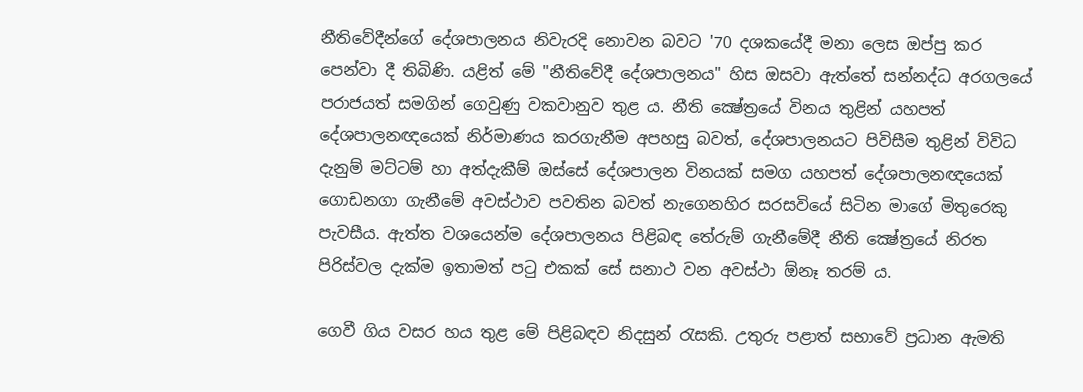නීතිවේදීන්ගේ දේශපාලනය නිවැරදි නොවන බවට '70 දශකයේදී මනා ලෙස ඔප්පු කර පෙන්වා දී තිබිණි. යළිත් මේ "නීතිවේදී දේශපාලනය" හිස ඔසවා ඇත්තේ සන්නද්ධ අරගලයේ පරාජයත් සමගින් ගෙවුණු වකවානුව තුළ ය. නීති ක්‍ෂේත්‍රයේ විනය තුළින් යහපත් දේශපාලනඥයෙක් නිර්මාණය කරගැනීම අපහසු බවත්, දේශපාලනයට පිවිසීම තුළින් විවිධ දැනුම් මට්ටම් හා අත්දැකීම් ඔස්සේ දේශපාලන විනයක් සමග යහපත් දේශපාලනඥයෙක් ගොඩනගා ගැනීමේ අවස්ථාව පවතින බවත් නැගෙනහිර සරසවියේ සිටින මාගේ මිතුරෙකු පැවසීය. ඇත්ත වශයෙන්ම දේශපාලනය පිළිබඳ තේරුම් ගැනීමේදී නීති ක්‍ෂේත්‍රයේ නිරත පිරිස්වල දැක්ම ඉතාමත් පටු එකක් සේ සනාථ වන අවස්ථා ඕනෑ තරම් ය.

ගෙවී ගිය වසර හය තුළ මේ පිළිබඳව නිදසුන් රැසකි. උතුරු පළාත් සභාවේ ප්‍රධාන ඇමති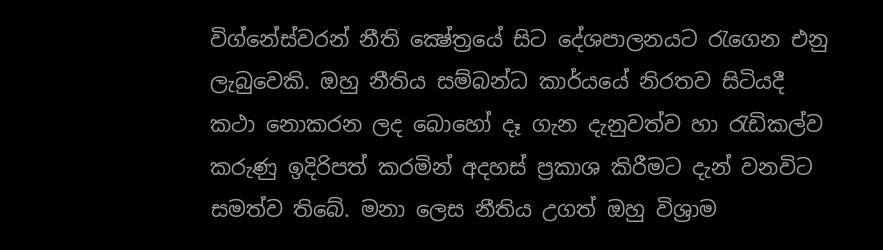විග්නේස්වරන් නීති ක්‍ෂේත්‍රයේ සිට දේශපාලනයට රැගෙන එනු ලැබුවෙකි. ඔහු නීතිය සම්බන්ධ කාර්යයේ නිරතව සිටියදී කථා නොකරන ලද බොහෝ දෑ ගැන දැනුවත්ව හා රැඩිකල්ව කරුණු ඉදිරිපත් කරමින් අදහස් ප්‍රකාශ කිරීමට දැන් වනවිට සමත්ව තිබේ. මනා ලෙස නීතිය උගත් ඔහු විශ්‍රාම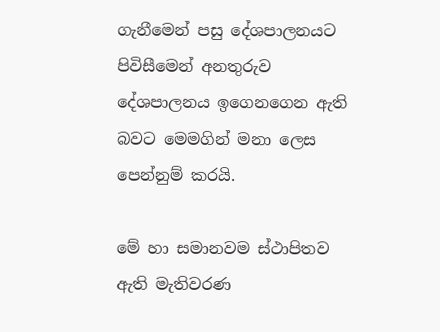ගැනීමෙන් පසු දේශපාලනයට පිවිසීමෙන් අනතුරුව දේශපාලනය ඉගෙනගෙන ඇති බවට මෙමගින් මනා ලෙස පෙන්නුම් කරයි.

මේ හා සමානවම ස්ථාපිතව ඇති මැතිවරණ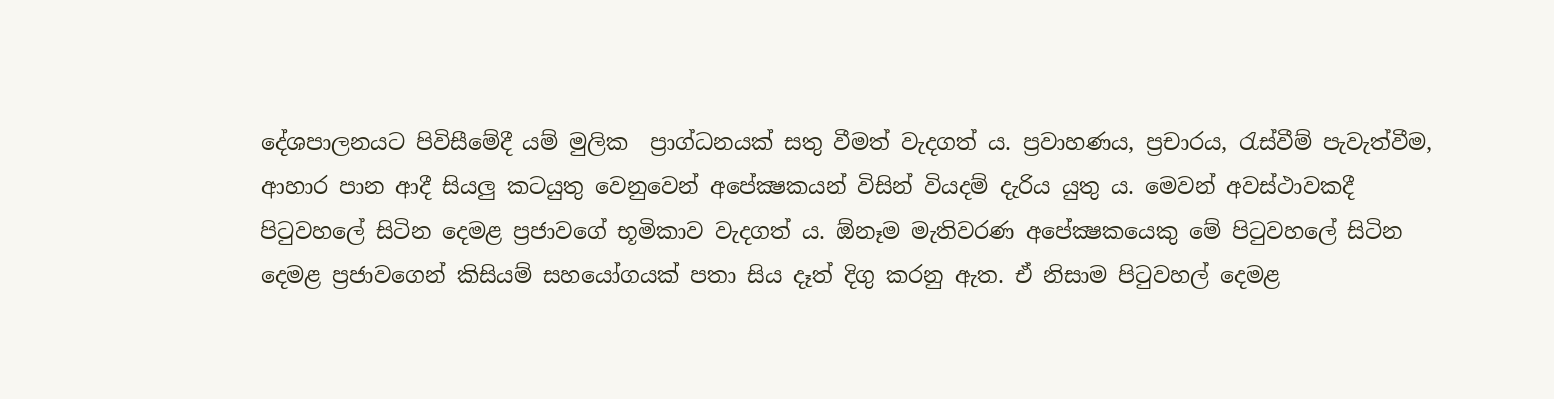දේශපාලනයට පිවිසීමේදී යම් මුලික  ප්‍රාග්ධනයක් සතු වීමත් වැදගත් ය. ප්‍රවාහණය, ප්‍රචාරය, රැස්වීම් පැවැත්වීම, ආහාර පාන ආදී සියලු කටයුතු වෙනුවෙන් අපේක්‍ෂකයන් විසින් වියදම් දැරිය යුතු ය. මෙවන් අවස්ථාවකදී  පිටුවහලේ සිටින දෙමළ ප්‍රජාවගේ භූමිකාව වැදගත් ය. ඕනෑම මැතිවරණ අපේක්‍ෂකයෙකු මේ පිටුවහලේ සිටින දෙමළ ප්‍රජාවගෙන් කිසියම් සහයෝගයක් පතා සිය දෑත් දිගු කරනු ඇත. ඒ නිසාම පිටුවහල් දෙමළ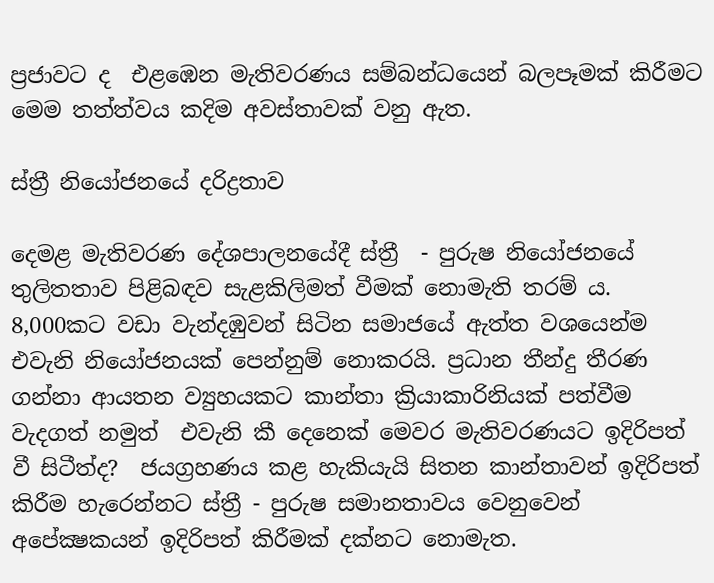ප්‍රජාවට ද  එළඹෙන මැතිවරණය සම්බන්ධයෙන් බලපෑමක් කිරීමට මෙම තත්ත්වය කදිම අවස්තාවක් වනු ඇත.

ස්ත්‍රී නියෝජනයේ දරිද්‍රතාව

දෙමළ මැතිවරණ දේශපාලනයේදී ස්ත්‍රී  - පුරුෂ නියෝජනයේ තුලිතතාව පිළිබඳව සැළකිලිමත් වීමක් නොමැති තරම් ය. 8,000කට වඩා වැන්දඹුවන් සිටින සමාජයේ ඇත්ත වශයෙන්ම එවැනි නියෝජනයක් පෙන්නුම් නොකරයි. ප්‍රධාන තීන්දු තීරණ ගන්නා ආයතන ව්‍යුහයකට කාන්තා ක්‍රියාකාරිනියක් පත්වීම වැදගත් නමුත්  එවැනි කී දෙනෙක් මෙවර මැතිවරණයට ඉදිරිපත් වී සිටීත්ද?  ජයග්‍රහණය කළ හැකියැයි සිතන කාන්තාවන් ඉදිරිපත් කිරීම හැරෙන්නට ස්ත්‍රී - පුරුෂ සමානතාවය වෙනුවෙන් අපේක්‍ෂකයන් ඉදිරිපත් කිරීමක් දක්නට නොමැත.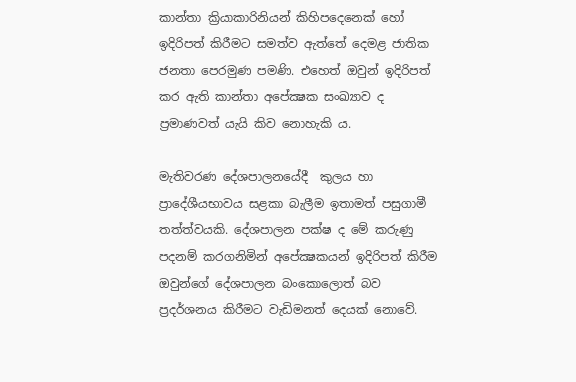කාන්තා ක්‍රියාකාරිනියන් කිහිපදෙනෙක් හෝ ඉදිරිපත් කිරීමට සමත්ව ඇත්තේ දෙමළ ජාතික ජනතා පෙරමුණ පමණි. එහෙත් ඔවුන් ඉදිරිපත් කර ඇති කාන්තා අපේක්‍ෂක සංඛ්‍යාව ද ප්‍රමාණවත් යැයි කිව නොහැකි ය.

මැතිවරණ දේශපාලනයේදී  කුලය හා ප්‍රාදේශීයභාවය සළකා බැලීම ඉතාමත් පසුගාමී තත්ත්වයකි. දේශපාලන පක්ෂ ද මේ කරුණු පදනම් කරගනිමින් අපේක්‍ෂකයන් ඉදිරිපත් කිරීම ඔවුන්ගේ දේශපාලන බංකොලොත් බව ප්‍රදර්ශනය කිරීමට වැඩිමනත් දෙයක් නොවේ.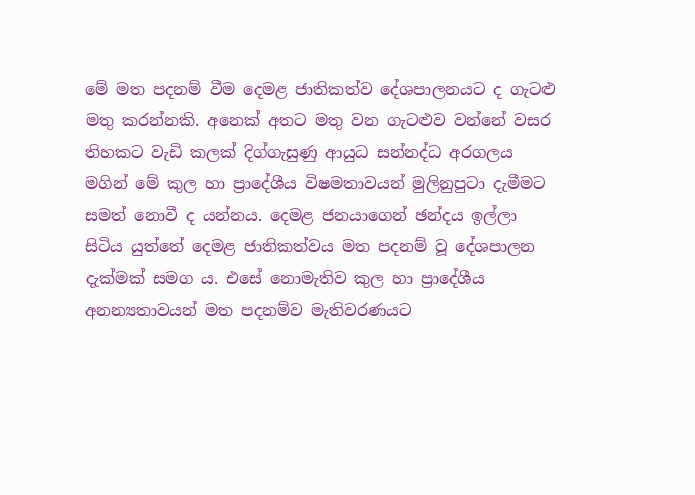මේ මත පදනම් වීම දෙමළ ජාතිකත්ව දේශපාලනයට ද ගැටළු මතු කරන්නකි. අනෙක් අතට මතු වන ගැටළුව වන්නේ වසර තිහකට වැඩි කලක් දිග්ගැසුණු ආයුධ සන්නද්ධ අරගලය මගින් මේ කුල හා ප්‍රාදේශීය විෂමතාවයන් මුලිනුපුටා දැමීමට සමත් නොවී ද යන්නය. දෙමළ ජනයාගෙන් ඡන්දය ඉල්ලා සිටිය යුත්තේ දෙමළ ජාතිකත්වය මත පදනම් වූ දේශපාලන දැක්මක් සමග ය. එසේ නොමැතිව කුල හා ප්‍රාදේශීය අනන්‍යතාවයන් මත පදනම්ව මැතිවරණයට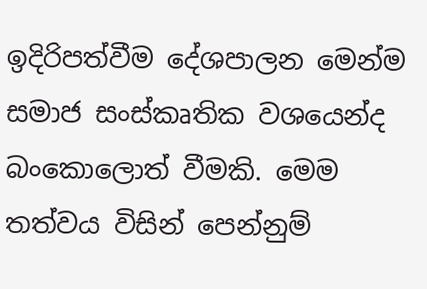ඉදිරිපත්වීම දේශපාලන මෙන්ම සමාජ සංස්කෘතික වශයෙන්ද බංකොලොත් වීමකි. මෙම තත්වය විසින් පෙන්නුම්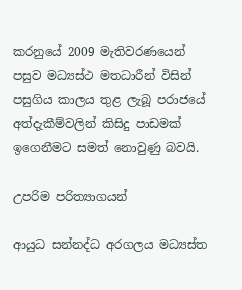කරනුයේ 2009 මැතිවරණයෙන් පසුව මධ්‍යස්ථ මතධාරීන් විසින් පසුගිය කාලය තුළ ලැබූ පරාජයේ අත්දැකීම්වලින් කිසිදු පාඩමක් ඉගෙනීමට සමත් නොවුණු බවයි.

උපරිම පරිත්‍යාගයන්

ආයුධ සන්නද්ධ අරගලය මධ්‍යස්ත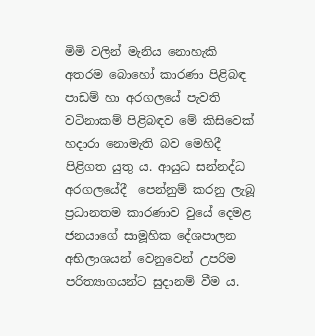මිමි වලින් මැනිය නොහැකි අතරම බොහෝ කාරණා පිළිබඳ පාඩම් හා අරගලයේ පැවති වටිනාකම් පිළිබඳව මේ කිසිවෙක් හදාරා නොමැති බව මෙහිදී පිළිගත යුතු ය. ආයුධ සන්නද්ධ අරගලයේදී  පෙන්නුම් කරනු ලැබූ ප්‍රධානතම කාරණාව වුයේ දෙමළ ජනයාගේ සාමූහික දේශපාලන අභිලාශයන් වෙනුවෙන් උපරිම පරිත්‍යාගයන්ට සුදානම් වීම ය.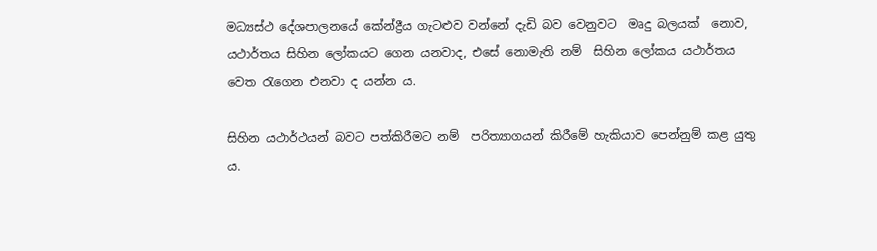මධ්‍යස්ථ දේශපාලනයේ කේන්ද්‍රීය ගැටළුව වන්නේ දැඩි බව වෙනුවට  මෘදු බලයක්  නොව, යථාර්තය සිහින ලෝකයට ගෙන යනවාද, එසේ නොමැති නම්  සිහින ලෝකය යථාර්තය වෙත රැගෙන එනවා ද යන්න ය.

සිහින යථාර්ථයන් බවට පත්කිරීමට නම්  පරිත්‍යාගයන් කිරීමේ හැකියාව පෙන්නුම් කළ යුතු ය.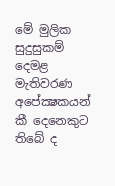මේ මුලික සුදුසුකම් දෙමළ මැතිවරණ අපේක්‍ෂකයන් කී දෙනෙකුට තිබේ ද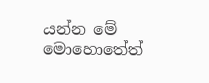යන්න මේ මොහොතේත්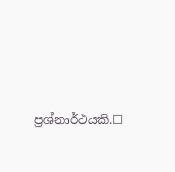ප්‍රශ්නාර්ථයකි.☐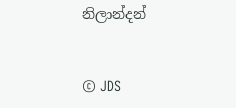නිලාන්දන්


© JDS